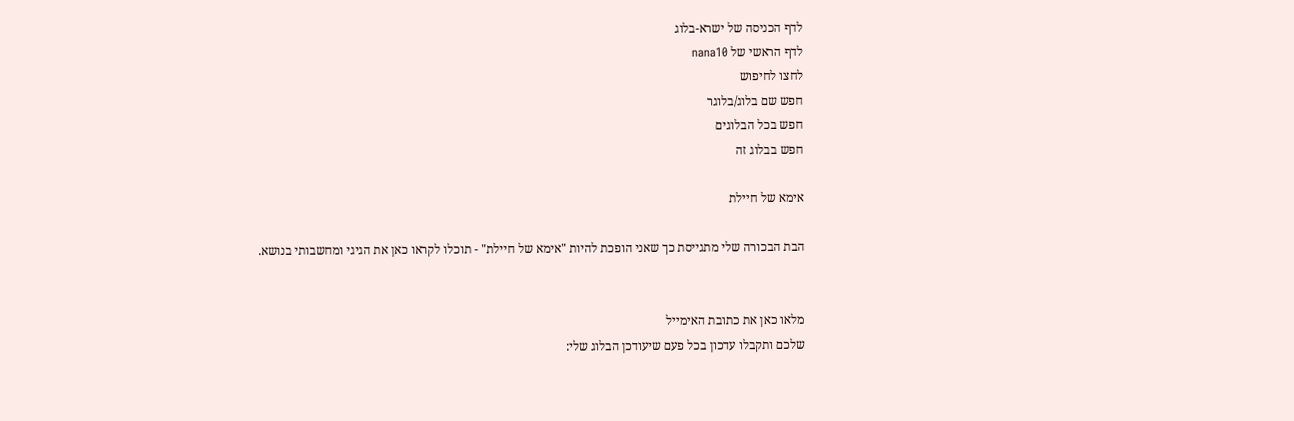לדף הכניסה של ישרא-בלוג
לדף הראשי של nana10
לחצו לחיפוש
חפש שם בלוג/בלוגר
חפש בכל הבלוגים
חפש בבלוג זה

אימא של חיילת

הבת הבכורה שלי מתגייסת כך שאני הופכת להיות "אימא של חיילת" - תוכלו לקראו כאן את הגיגי ומחשבותי בנושא.


מלאו כאן את כתובת האימייל
שלכם ותקבלו עדכון בכל פעם שיעודכן הבלוג שלי: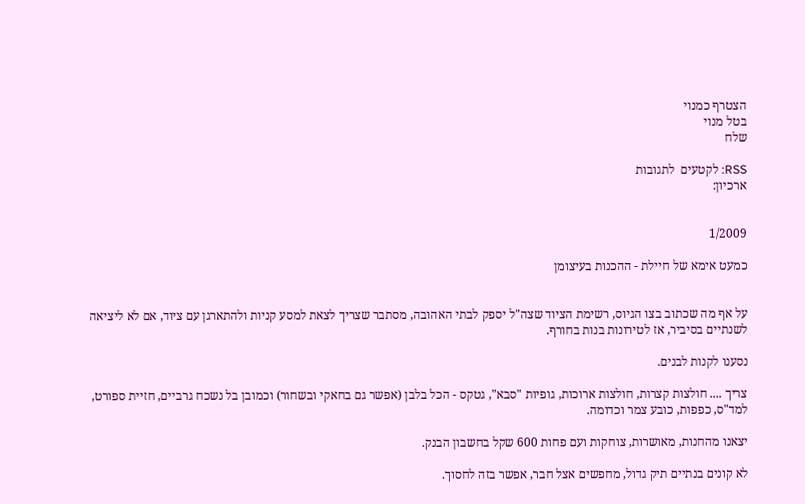הצטרף כמנוי
בטל מנוי
שלח

RSS: לקטעים  לתגובות
ארכיון:


1/2009

כמעט אימא של חיילת - ההכנות בעיצומן


על אף מה שכתוב בצו הגיוס, רשימת הציוד שצה"ל יספק לבתי האהובה, מסתבר שצריך לצאת למסע קניות ולהתארגן עם ציוד, אם לא ליציאה לשנתיים בסיביר, אז לטירונות בנות בחורף.

נסענו לקנות לבנים.

צריך .... חולצות קצרות, חולצות ארוכות, גופיות "סבא", גטקס - הכל בלבן (אפשר גם בחאקי ובשחור) וכמובן בל נשכח גרביים, חזיית ספורט, למד"ס, כפפות, כובע צמר וכדומה.

יצאנו מהחנות, מאושרות, צוחקות ועם פחות 600 שקל בחשבון הבנק.

לא קונים בנתיים תיק גדול, מחפשים אצל חבר, אפשר בזה לחסוך.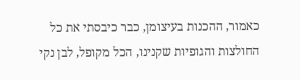כאמור, ההכנות בעיצומן, כבר כיבסתי את כל החולצות והגופיות שקנינו, הכל מקופל, לבן נקי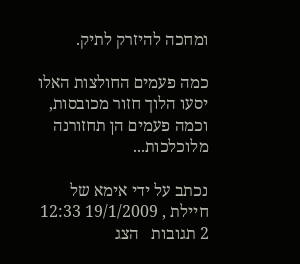ומחכה להיזרק לתיק.

כמה פעמים החולצות האלו יסעו הלוך חזור מכובסות, וכמה פעמים הן תחזורנה מלוכלכות...

נכתב על ידי אימא של חיילת , 19/1/2009 12:33
2 תגובות   הצג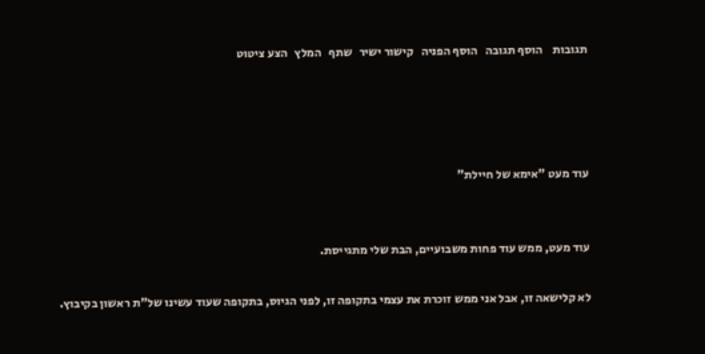תגובות    הוסף תגובה   הוסף הפניה   קישור ישיר   שתף   המלץ   הצע ציטוט




עוד מעט "אימא של חיילת"


עוד מעט, ממש עוד פחות משבועיים, הבת שלי מתגייסת.

לא קלישאה זו, אבל אני ממש זוכרת את עצמי בתקופה זו, לפני הגיוס, בתקופה שעוד עשינו של"ת ראשון בקיבוץ.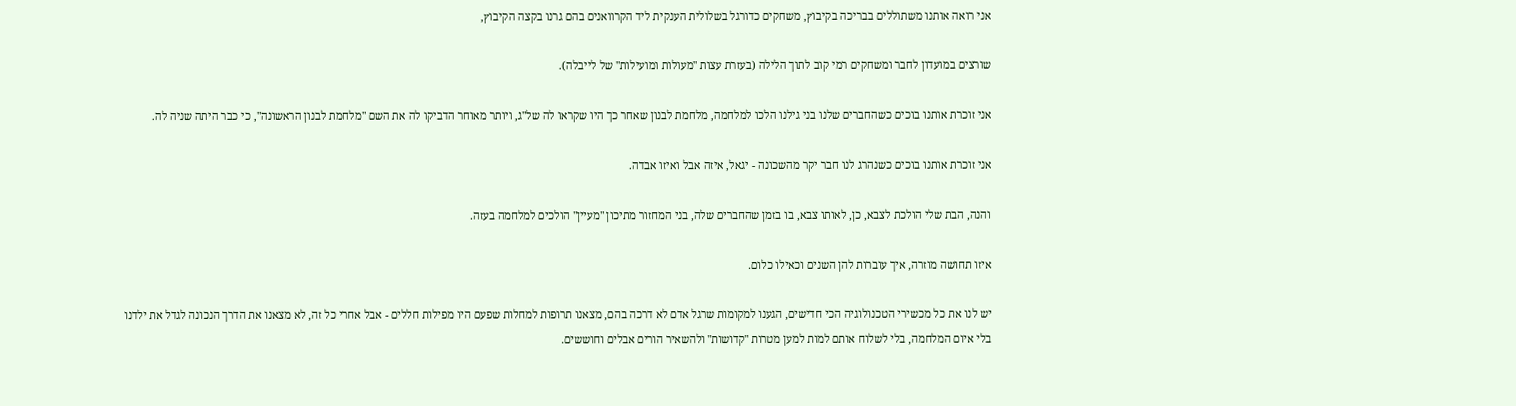אני רואה אותנו משתוללים בבריכה בקיבוץ, משחקים כדורגל בשלולית הענקית ליד הקרוואנים בהם גרנו בקצה הקיבוץ,

שורצים במועדון לחבר ומשחקים רמי קוב לתוך הלילה (בעזרת עצות "מעולות ומועילות" של לייבלה).

אני זוכרת אותנו בוכים כשהחברים שלנו בני גילנו הלכו למלחמה, מלחמת לבנון שאחר כך היו שקראו לה של"ג, ויותר מאוחר הדביקו לה את השם "מלחמת לבנון הראשונה", כי כבר היתה שניה לה.

אני זוכרת אותנו בוכים כשנהרג לנו חבר יקר מהשכונה - יגאל, איזה אבל ואיזו אבדה.

והנה, הבת שלי הולכת לצבא, כן, לאותו צבא, בו בזמן שהחברים שלה, בני המחזור מתיכון "מעיין" הולכים למלחמה בעזה.

איזו תחושה מוזרה, איך עוברות להן השנים וכאילו כלום.

יש לנו את כל מכשירי הטכנולוגיה הכי חדישים, הגענו למקומות שרגל אדם לא דרכה בהם, מצאנו תרופות למחלות שפעם היו מפילות חללים - אבל אחרי כל זה, לא מצאנו את הדרך הנכונה לגדל את ילדנו בלי איום המלחמה, בלי לשלוח אותם למות למען מטרות "קדושות" ולהשאיר הורים אבלים וחוששים.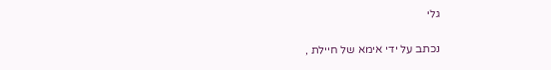גלי

נכתב על ידי אימא של חיילת ,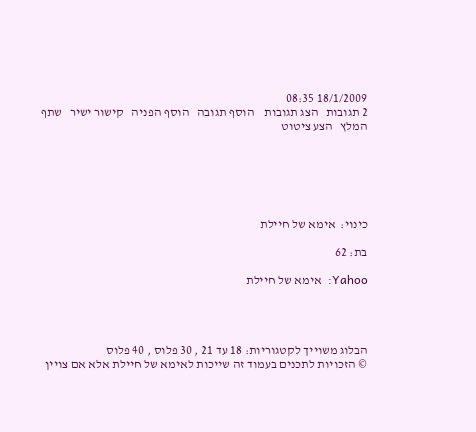18/1/2009 08:35
2 תגובות   הצג תגובות    הוסף תגובה   הוסף הפניה   קישור ישיר   שתף   המלץ   הצע ציטוט






כינוי:  אימא של חיילת

בת: 62

Yahoo:  אימא של חיילת




הבלוג משוייך לקטגוריות: 18 עד 21 , 30 פלוס , 40 פלוס
© הזכויות לתכנים בעמוד זה שייכות לאימא של חיילת אלא אם צויין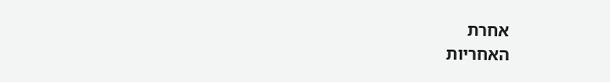אחרת
האחריות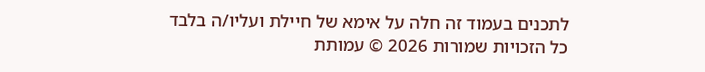לתכנים בעמוד זה חלה על אימא של חיילת ועליו/ה בלבד
כל הזכויות שמורות 2026 © עמותת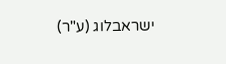ישראבלוג (ע"ר)